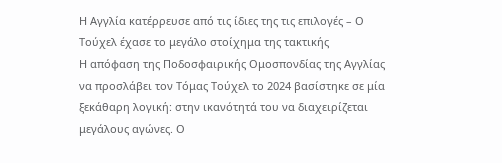Η Αγγλία κατέρρευσε από τις ίδιες της τις επιλογές – Ο Τούχελ έχασε το μεγάλο στοίχημα της τακτικής
Η απόφαση της Ποδοσφαιρικής Ομοσπονδίας της Αγγλίας να προσλάβει τον Τόμας Τούχελ το 2024 βασίστηκε σε μία ξεκάθαρη λογική: στην ικανότητά του να διαχειρίζεται μεγάλους αγώνες. Ο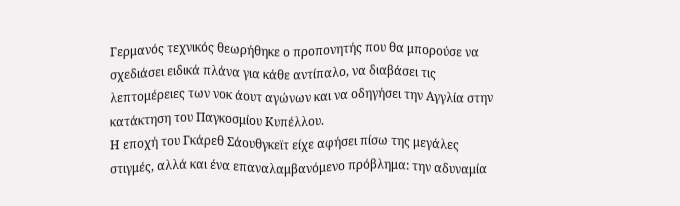Γερμανός τεχνικός θεωρήθηκε ο προπονητής που θα μπορούσε να σχεδιάσει ειδικά πλάνα για κάθε αντίπαλο, να διαβάσει τις λεπτομέρειες των νοκ άουτ αγώνων και να οδηγήσει την Αγγλία στην κατάκτηση του Παγκοσμίου Κυπέλλου.
Η εποχή του Γκάρεθ Σάουθγκεϊτ είχε αφήσει πίσω της μεγάλες στιγμές, αλλά και ένα επαναλαμβανόμενο πρόβλημα: την αδυναμία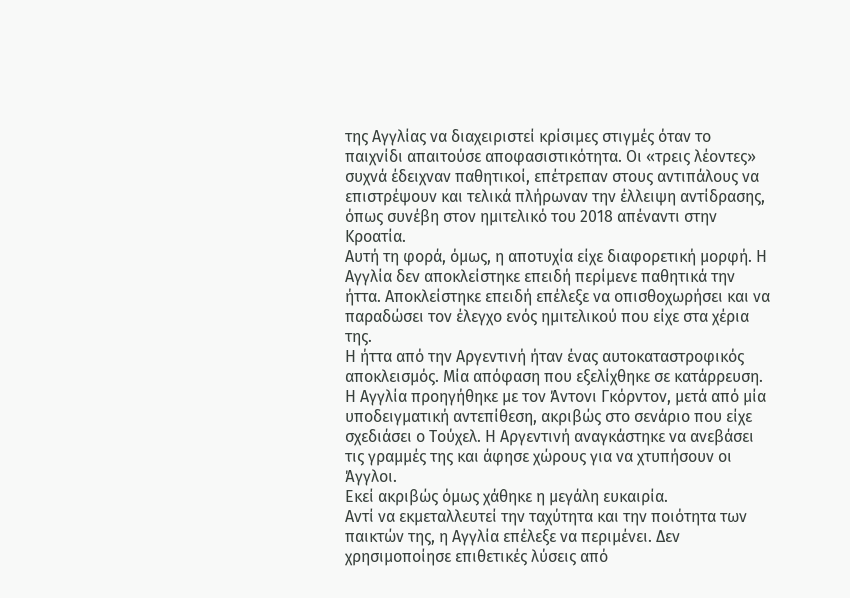της Αγγλίας να διαχειριστεί κρίσιμες στιγμές όταν το παιχνίδι απαιτούσε αποφασιστικότητα. Οι «τρεις λέοντες» συχνά έδειχναν παθητικοί, επέτρεπαν στους αντιπάλους να επιστρέψουν και τελικά πλήρωναν την έλλειψη αντίδρασης, όπως συνέβη στον ημιτελικό του 2018 απέναντι στην Κροατία.
Αυτή τη φορά, όμως, η αποτυχία είχε διαφορετική μορφή. Η Αγγλία δεν αποκλείστηκε επειδή περίμενε παθητικά την ήττα. Αποκλείστηκε επειδή επέλεξε να οπισθοχωρήσει και να παραδώσει τον έλεγχο ενός ημιτελικού που είχε στα χέρια της.
Η ήττα από την Αργεντινή ήταν ένας αυτοκαταστροφικός αποκλεισμός. Μία απόφαση που εξελίχθηκε σε κατάρρευση. Η Αγγλία προηγήθηκε με τον Άντονι Γκόρντον, μετά από μία υποδειγματική αντεπίθεση, ακριβώς στο σενάριο που είχε σχεδιάσει ο Τούχελ. Η Αργεντινή αναγκάστηκε να ανεβάσει τις γραμμές της και άφησε χώρους για να χτυπήσουν οι Άγγλοι.
Εκεί ακριβώς όμως χάθηκε η μεγάλη ευκαιρία.
Αντί να εκμεταλλευτεί την ταχύτητα και την ποιότητα των παικτών της, η Αγγλία επέλεξε να περιμένει. Δεν χρησιμοποίησε επιθετικές λύσεις από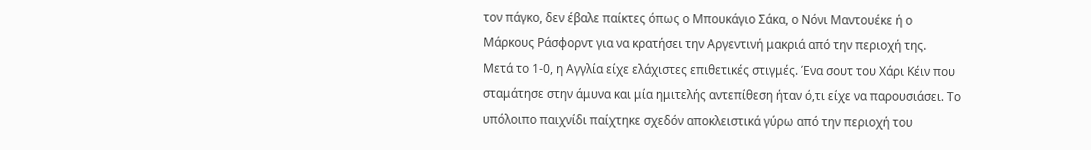τον πάγκο, δεν έβαλε παίκτες όπως ο Μπουκάγιο Σάκα, ο Νόνι Μαντουέκε ή ο Μάρκους Ράσφορντ για να κρατήσει την Αργεντινή μακριά από την περιοχή της.
Μετά το 1-0, η Αγγλία είχε ελάχιστες επιθετικές στιγμές. Ένα σουτ του Χάρι Κέιν που σταμάτησε στην άμυνα και μία ημιτελής αντεπίθεση ήταν ό,τι είχε να παρουσιάσει. Το υπόλοιπο παιχνίδι παίχτηκε σχεδόν αποκλειστικά γύρω από την περιοχή του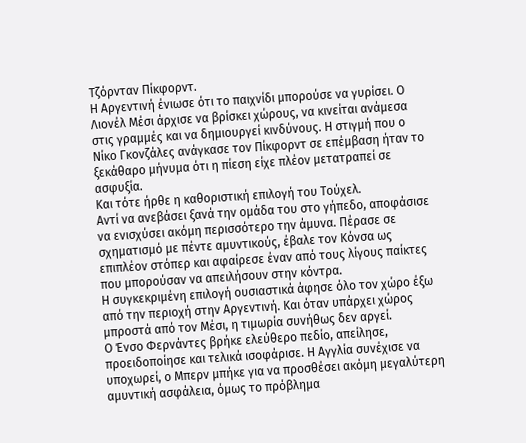Τζόρνταν Πίκφορντ.
Η Αργεντινή ένιωσε ότι το παιχνίδι μπορούσε να γυρίσει. Ο Λιονέλ Μέσι άρχισε να βρίσκει χώρους, να κινείται ανάμεσα στις γραμμές και να δημιουργεί κινδύνους. Η στιγμή που ο Νίκο Γκονζάλες ανάγκασε τον Πίκφορντ σε επέμβαση ήταν το ξεκάθαρο μήνυμα ότι η πίεση είχε πλέον μετατραπεί σε ασφυξία.
Και τότε ήρθε η καθοριστική επιλογή του Τούχελ.
Αντί να ανεβάσει ξανά την ομάδα του στο γήπεδο, αποφάσισε να ενισχύσει ακόμη περισσότερο την άμυνα. Πέρασε σε σχηματισμό με πέντε αμυντικούς, έβαλε τον Κόνσα ως επιπλέον στόπερ και αφαίρεσε έναν από τους λίγους παίκτες που μπορούσαν να απειλήσουν στην κόντρα.
Η συγκεκριμένη επιλογή ουσιαστικά άφησε όλο τον χώρο έξω από την περιοχή στην Αργεντινή. Και όταν υπάρχει χώρος μπροστά από τον Μέσι, η τιμωρία συνήθως δεν αργεί.
Ο Ένσο Φερνάντες βρήκε ελεύθερο πεδίο, απείλησε, προειδοποίησε και τελικά ισοφάρισε. Η Αγγλία συνέχισε να υποχωρεί, ο Μπερν μπήκε για να προσθέσει ακόμη μεγαλύτερη αμυντική ασφάλεια, όμως το πρόβλημα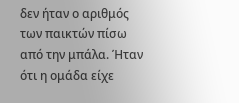δεν ήταν ο αριθμός των παικτών πίσω από την μπάλα. Ήταν ότι η ομάδα είχε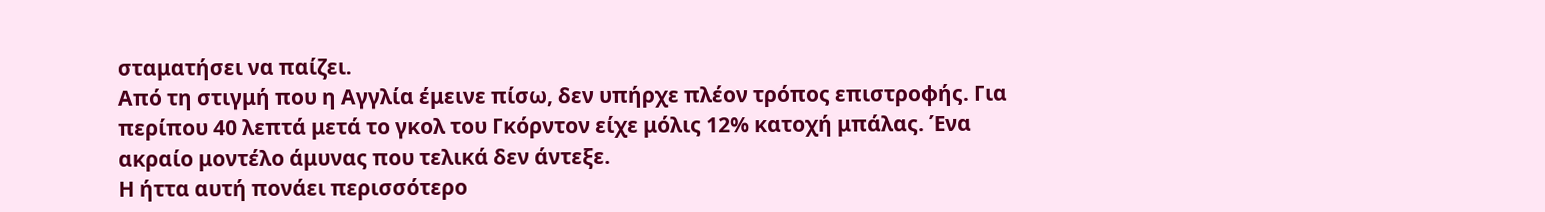σταματήσει να παίζει.
Από τη στιγμή που η Αγγλία έμεινε πίσω, δεν υπήρχε πλέον τρόπος επιστροφής. Για περίπου 40 λεπτά μετά το γκολ του Γκόρντον είχε μόλις 12% κατοχή μπάλας. Ένα ακραίο μοντέλο άμυνας που τελικά δεν άντεξε.
Η ήττα αυτή πονάει περισσότερο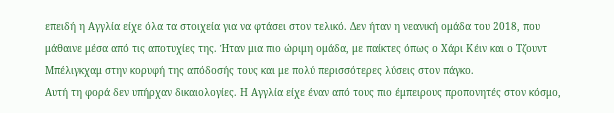επειδή η Αγγλία είχε όλα τα στοιχεία για να φτάσει στον τελικό. Δεν ήταν η νεανική ομάδα του 2018, που μάθαινε μέσα από τις αποτυχίες της. Ήταν μια πιο ώριμη ομάδα, με παίκτες όπως ο Χάρι Κέιν και ο Τζουντ Μπέλιγκχαμ στην κορυφή της απόδοσής τους και με πολύ περισσότερες λύσεις στον πάγκο.
Αυτή τη φορά δεν υπήρχαν δικαιολογίες. Η Αγγλία είχε έναν από τους πιο έμπειρους προπονητές στον κόσμο,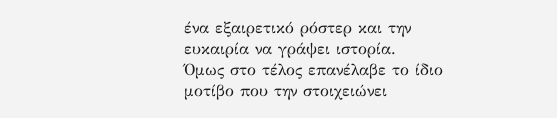ένα εξαιρετικό ρόστερ και την ευκαιρία να γράψει ιστορία.
Όμως στο τέλος επανέλαβε το ίδιο μοτίβο που την στοιχειώνει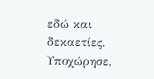εδώ και δεκαετίες. Υποχώρησε,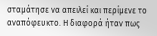σταμάτησε να απειλεί και περίμενε το αναπόφευκτο. Η διαφορά ήταν πως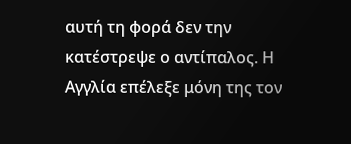αυτή τη φορά δεν την κατέστρεψε ο αντίπαλος. Η Αγγλία επέλεξε μόνη της τον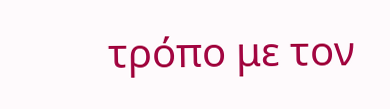τρόπο με τον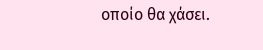οποίο θα χάσει.